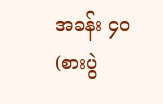အခန်း ၄၀(စားပွဲ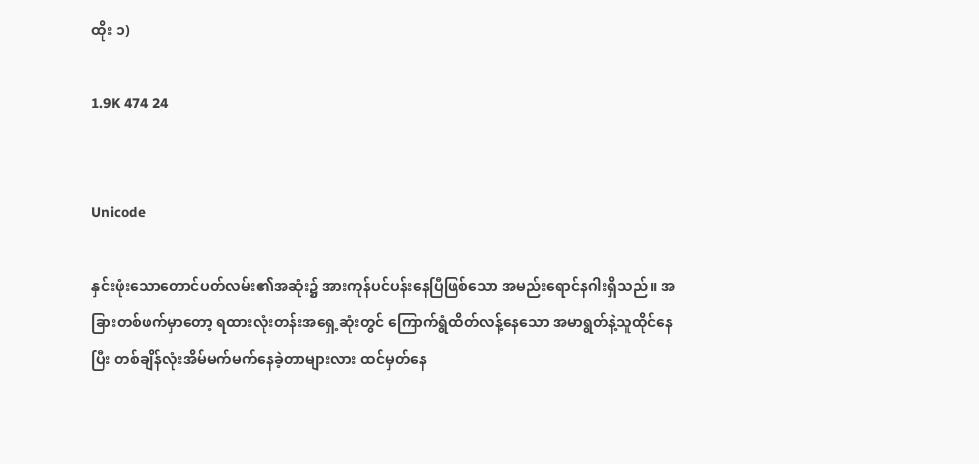ထိုး ၁)

1.9K 474 24


Unicode

နှင်းဖုံးသောတောင်ပတ်လမ်း၏အဆုံး၌ အားကုန်ပင်ပန်းနေပြီဖြစ်သော အမည်းရောင်နဂါးရှိသည်။ အခြားတစ်ဖက်မှာတော့ ရထားလုံးတန်းအရှေ့ဆုံးတွင် ကြောက်ရွံထိတ်လန့်နေသော အမာရွတ်နဲ့သူထိုင်နေပြီး တစ်ချိန်လုံးအိမ်မက်မက်နေခဲ့တာများလား ထင်မှတ်နေ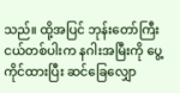သည်။ ထို့အပြင် ဘုန်းတော်ကြီးငယ်တစ်ပါးက နဂါးအမြီးကို ပွေ့ကိုင်ထားပြီး ဆင်ခြေလျှော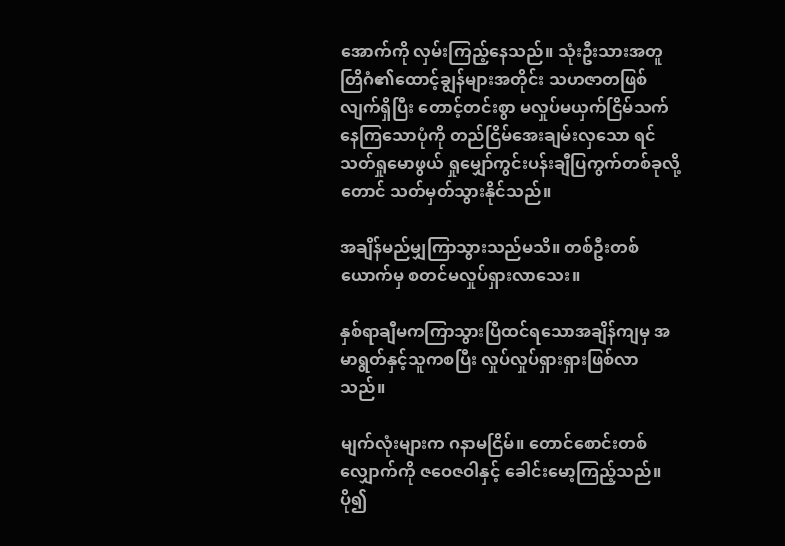အောက်ကို လှမ်းကြည့်နေသည်။ သုံးဦးသားအတူ တြိဂံ၏ထောင့်ချွန်များအတိုင်း သဟဇာတဖြစ်လျက်ရှိပြီး တောင့်တင်းစွာ မလှုပ်မယှက်ငြိမ်သက်နေကြသောပုံကို တည်ငြိမ်အေးချမ်းလှသော ရင်သတ်ရှုမောဖွယ် ရှုမျှော်ကွင်းပန်းချီပြကွက်တစ်ခုလို့တောင် သတ်မှတ်သွားနိုင်သည်။

အချိန်မည်မျှကြာသွားသည်မသိ။ တစ်ဦးတစ်ယောက်မှ စတင်မလှုပ်ရှားလာသေး။

နှစ်ရာချီမကကြာသွားပြီထင်ရသောအချိန်ကျမှ အမာရွတ်နှင့်သူကစပြီး လှုပ်လှုပ်ရှားရှားဖြစ်လာသည်။

မျက်လုံးများက ဂနာမငြိမ်။ တောင်စောင်းတစ်လျှောက်ကို ဇဝေဇဝါနှင့် ခေါင်းမော့ကြည့်သည်။ ပို၍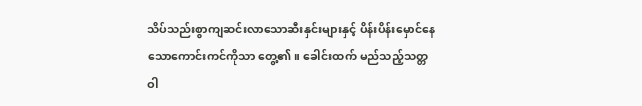သိပ်သည်းစွာကျဆင်းလာသောဆီးနှင်းများနှင့် ပိန်းပိန်းမှောင်နေသောကောင်းကင်ကိုသာ တွေ့၏။ ခေါင်းထက် မည်သည့်သတ္တဝါ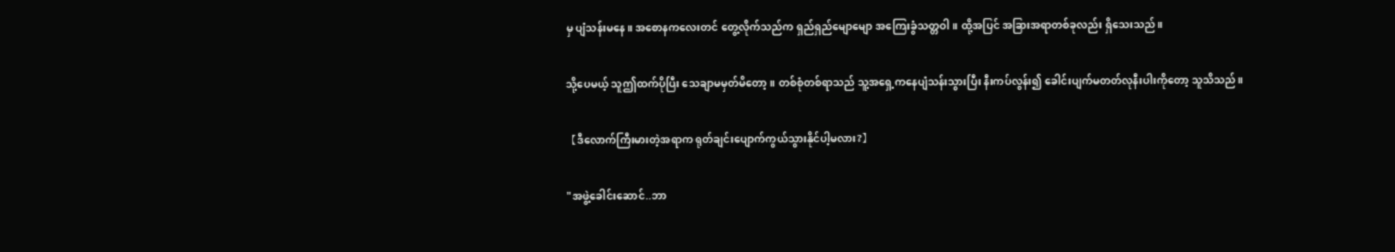မှ ပျံသန်းမနေ။ အစောနကလေးတင် တွေ့လိုက်သည်က ရှည်ရှည်မျောမျော အကြေးခွံသတ္တဝါ။ ထို့အပြင် အခြားအရာတစ်ခုလည်း ရှိသေးသည်။

သို့ပေမယ့် သူဤထက်ပိုပြီး သေချာမမှတ်မိတော့။ တစ်စုံတစ်ရာသည် သူ့အရှေ့ကနေပျံသန်းသွားပြီး နီးကပ်လွန်း၍ ခေါင်းပျက်မတတ်လုနီးပါးကိုတော့ သူသိသည်။

【ဒီလောက်ကြီးမားတဲ့အရာက ရုတ်ချင်းပျောက်ကွယ်သွားနိုင်ပါ့မလား?】

"အဖွဲ့ခေါင်းဆောင်..ဘာ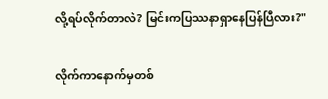လို့ရပ်လိုက်တာလဲ? မြင်းကပြဿနာရှာနေပြန်ပြီလား?"

လိုက်ကာနောက်မှတစ်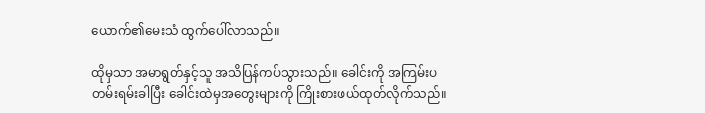ယောက်၏မေးသံ ထွက်ပေါ်လာသည်။

ထိုမှသာ အမာရွတ်နှင့်သူ အသိပြန်ကပ်သွားသည်။ ခေါင်းကို အကြမ်းပတမ်းရမ်းခါပြီး ခေါင်းထဲမှအတွေးများကို ကြိုးစားဖယ်ထုတ်လိုက်သည်။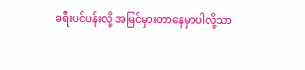ခရီးပင်ပန်းလို့ အမြင်မှားတာနေမှာပါလို့သာ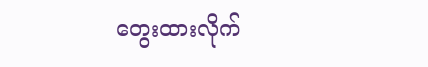တွေးထားလိုက်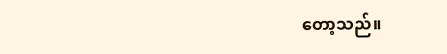တော့သည်။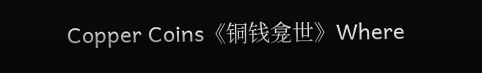Copper Coins《铜钱龛世》Where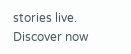stories live. Discover now